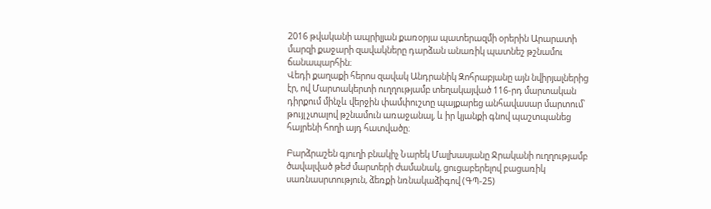2016 թվականի ապրիլյան քառօրյա պատերազմի օրերին Արարատի մարզի քաջարի զավակները դարձան անառիկ պատնեշ թշնամու ճանապարհին։
Վեդի քաղաքի հերոս զավակ Անդրանիկ Զոհրաբյանը այն նվիրյալներից էր, ով Մարտակերտի ուղղությամբ տեղակայված 116-րդ մարտական դիրքում մինչև վերջին փամփուշտը պայքարեց անհավասար մարտում՝ թույլ չտալով թշնամուն առաջանալ, և իր կյանքի գնով պաշտպանեց հայրենի հողի այդ հատվածը։

Բարձրաշեն գյուղի բնակիչ Նարեկ Մալխասյանը Ջրականի ուղղությամբ ծավալված թեժ մարտերի ժամանակ, ցուցաբերելով բացառիկ սառնասրտություն, ձեռքի նռնակաձիգով (ԳՊ-25)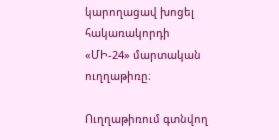կարողացավ խոցել հակառակորդի «ՄԻ-24» մարտական ուղղաթիռը։

Ուղղաթիռում գտնվող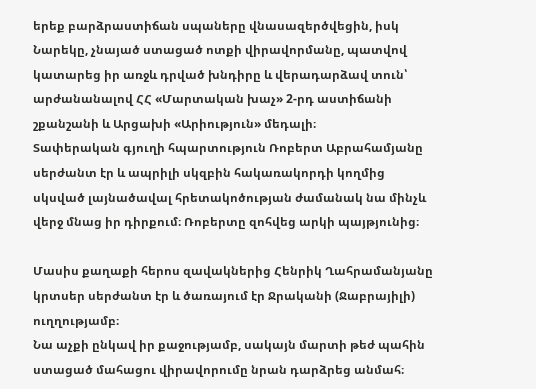երեք բարձրաստիճան սպաները վնասազերծվեցին, իսկ Նարեկը, չնայած ստացած ոտքի վիրավորմանը, պատվով կատարեց իր առջև դրված խնդիրը և վերադարձավ տուն՝ արժանանալով ՀՀ «Մարտական խաչ» 2-րդ աստիճանի շքանշանի և Արցախի «Արիություն» մեդալի։
Տափերական գյուղի հպարտություն Ռոբերտ Աբրահամյանը սերժանտ էր և ապրիլի սկզբին հակառակորդի կողմից սկսված լայնածավալ հրետակոծության ժամանակ նա մինչև վերջ մնաց իր դիրքում։ Ռոբերտը զոհվեց արկի պայթյունից։

Մասիս քաղաքի հերոս զավակներից Հենրիկ Ղահրամանյանը կրտսեր սերժանտ էր և ծառայում էր Ջրականի (Ջաբրայիլի) ուղղությամբ։
Նա աչքի ընկավ իր քաջությամբ, սակայն մարտի թեժ պահին ստացած մահացու վիրավորումը նրան դարձրեց անմահ։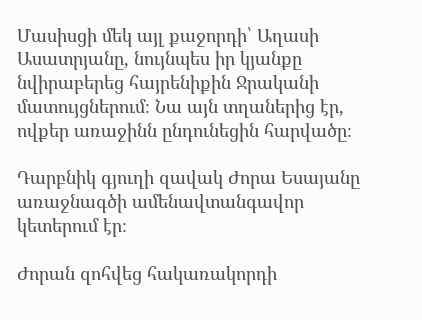Մասիսցի մեկ այլ քաջորդի՝ Աղասի Ասատրյանը, նույնպես իր կյանքը նվիրաբերեց հայրենիքին Ջրականի մատույցներում։ Նա այն տղաներից էր, ովքեր առաջինն ընդունեցին հարվածը։

Դարբնիկ գյուղի զավակ Ժորա Եսայանը առաջնագծի ամենավտանգավոր կետերում էր։

Ժորան զոհվեց հակառակորդի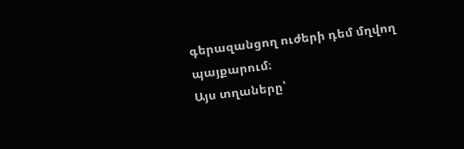գերազանցող ուժերի դեմ մղվող պայքարում։
Այս տղաները՝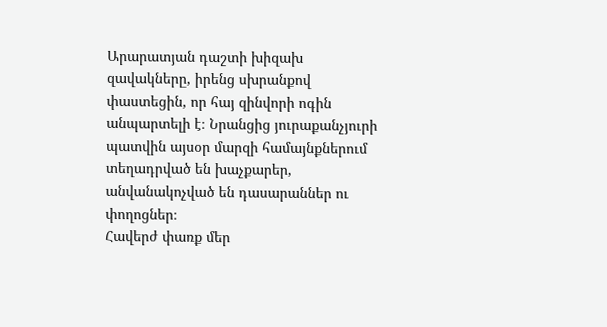Արարատյան դաշտի խիզախ զավակները, իրենց սխրանքով փաստեցին, որ հայ զինվորի ոգին անպարտելի է։ Նրանցից յուրաքանչյուրի պատվին այսօր մարզի համայնքներում տեղադրված են խաչքարեր, անվանակոչված են դասարաններ ու փողոցներ։
Հավերժ փառք մեր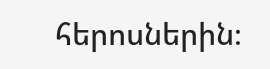հերոսներին։